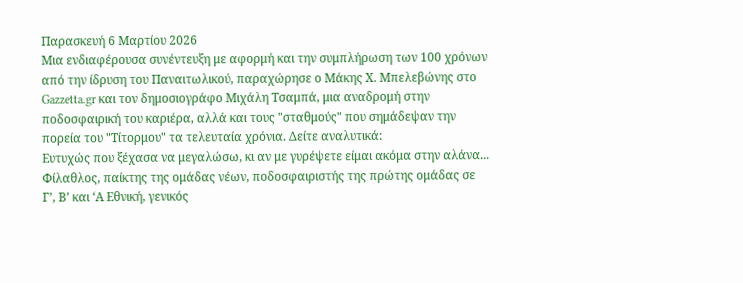Παρασκευή 6 Μαρτίου 2026
Μια ενδιαφέρουσα συνέντευξη με αφορμή και την συμπλήρωση των 100 χρόνων από την ίδρυση του Παναιτωλικού, παραχώρησε ο Μάκης Χ. Μπελεβώνης στο Gazzetta.gr και τον δημοσιογράφο Μιχάλη Τσαμπά, μια αναδρομή στην ποδοσφαιρική του καριέρα, αλλά και τους "σταθμούς" που σημάδεψαν την πορεία του "Τίτορμου" τα τελευταία χρόνια. Δείτε αναλυτικά:
Ευτυχώς που ξέχασα να μεγαλώσω, κι αν με γυρέψετε είμαι ακόμα στην αλάνα...
Φίλαθλος, παίκτης της ομάδας νέων, ποδοσφαιριστής της πρώτης ομάδας σε Γ’, Β’ και ‘Α Εθνική, γενικός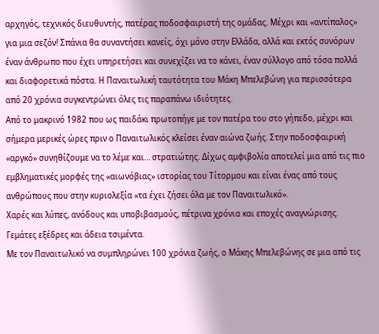αρχηγός, τεχνικός διευθυντής, πατέρας ποδοσφαιριστή της ομάδας. Μέχρι και «αντίπαλος» για μια σεζόν! Σπάνια θα συναντήσει κανείς, όχι μόνο στην Ελλάδα, αλλά και εκτός συνόρων έναν άνθρωπο που έχει υπηρετήσει και συνεχίζει να το κάνει, έναν σύλλογο από τόσα πολλά και διαφορετικά πόστα. Η Παναιτωλική ταυτότητα του Μάκη Μπελεβώνη για περισσότερα από 20 χρόνια συγκεντρώνει όλες τις παραπάνω ιδιότητες.
Από το μακρινό 1982 που ως παιδάκι πρωτοπήγε με τον πατέρα του στο γήπεδο, μέχρι και σήμερα μερικές ώρες πριν ο Παναιτωλικός κλείσει έναν αιώνα ζωής. Στην ποδοσφαιρική «αργκό» συνηθίζουμε να το λέμε και… στρατιώτης. Δίχως αμφιβολία αποτελεί μια από τις πιο εμβληματικές μορφές της «αιωνόβιας» ιστορίας του Τίτορμου και είναι ένας από τους ανθρώπους που στην κυριολεξία «τα έχει ζήσει όλα με τον Παναιτωλικό».
Χαρές και λύπες, ανόδους και υποβιβασμούς, πέτρινα χρόνια και εποχές αναγνώρισης. Γεμάτες εξέδρες και άδεια τσιμέντα.
Με τον Παναιτωλικό να συμπληρώνει 100 χρόνια ζωής, ο Μάκης Μπελεβώνης σε μια από τις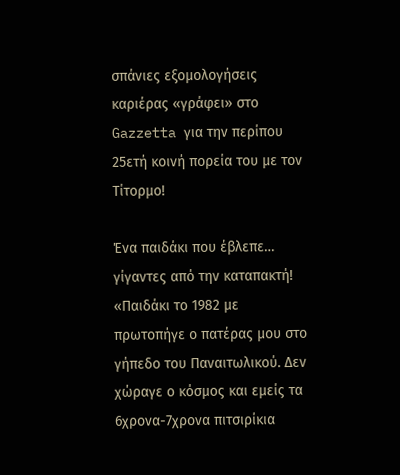σπάνιες εξομολογήσεις καριέρας «γράφει» στο Gazzetta για την περίπου 25ετή κοινή πορεία του με τον Τίτορμο!

Ένα παιδάκι που έβλεπε… γίγαντες από την καταπακτή!
«Παιδάκι το 1982 με πρωτοπήγε ο πατέρας μου στο γήπεδο του Παναιτωλικού. Δεν χώραγε ο κόσμος και εμείς τα 6χρονα-7χρονα πιτσιρίκια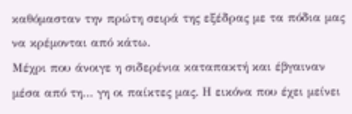καθόμασταν την πρώτη σειρά της εξέδρας με τα πόδια μας να κρέμονται από κάτω.
Μέχρι που άνοιγε η σιδερένια καταπακτή και έβγαιναν μέσα από τη… γη οι παίκτες μας. Η εικόνα που έχει μείνει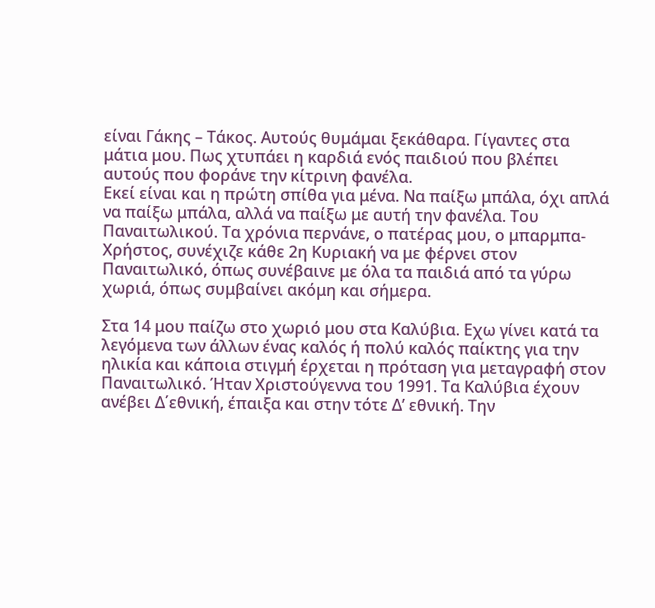είναι Γάκης – Τάκος. Αυτούς θυμάμαι ξεκάθαρα. Γίγαντες στα μάτια μου. Πως χτυπάει η καρδιά ενός παιδιού που βλέπει αυτούς που φοράνε την κίτρινη φανέλα.
Εκεί είναι και η πρώτη σπίθα για μένα. Να παίξω μπάλα, όχι απλά να παίξω μπάλα, αλλά να παίξω με αυτή την φανέλα. Του Παναιτωλικού. Τα χρόνια περνάνε, ο πατέρας μου, ο μπαρμπα-Χρήστος, συνέχιζε κάθε 2η Κυριακή να με φέρνει στον Παναιτωλικό, όπως συνέβαινε με όλα τα παιδιά από τα γύρω χωριά, όπως συμβαίνει ακόμη και σήμερα.

Στα 14 μου παίζω στο χωριό μου στα Καλύβια. Εχω γίνει κατά τα λεγόμενα των άλλων ένας καλός ή πολύ καλός παίκτης για την ηλικία και κάποια στιγμή έρχεται η πρόταση για μεταγραφή στον Παναιτωλικό. Ήταν Χριστούγεννα του 1991. Τα Καλύβια έχουν ανέβει Δ΄εθνική, έπαιξα και στην τότε Δ’ εθνική. Την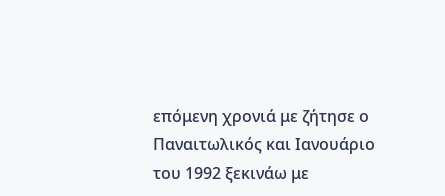επόμενη χρονιά με ζήτησε ο Παναιτωλικός και Ιανουάριο του 1992 ξεκινάω με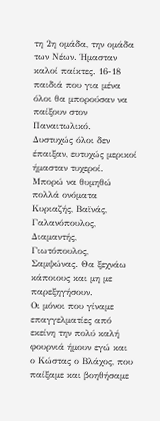τη 2η ομάδα, την ομάδα των Νέων. Ήμασταν καλοί παίκτες. 16-18 παιδιά που για μένα όλοι θα μπορούσαν να παίξουν στον Παναιτωλικό.
Δυστυχώς όλοι δεν έπαιξαν, ευτυχώς μερικοί ήμασταν τυχεροί. Μπορώ να θυμηθώ πολλά ονόματα Κυριαζής, Βαϊνάς, Γαλανόπουλος, Διαμαντής, Γιωτόπουλος, Σαμψώνας. Θα ξεχνάω κάποιους και μη με παρεξηγήσουν.
Οι μόνοι που γίναμε επαγγελματίες από εκείνη την πολύ καλή φουρνιά ήμουν εγώ και ο Κώστας ο Βλάχος, που παίξαμε και βοηθήσαμε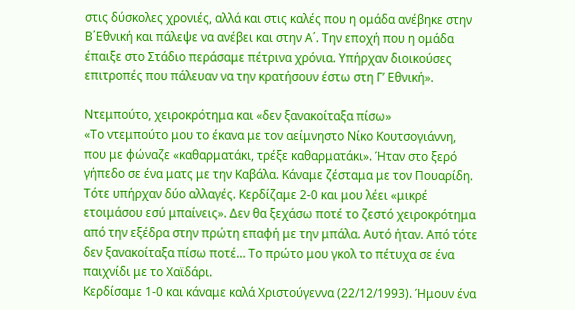στις δύσκολες χρονιές, αλλά και στις καλές που η ομάδα ανέβηκε στην Β΄Εθνική και πάλεψε να ανέβει και στην Α΄. Την εποχή που η ομάδα έπαιξε στο Στάδιο περάσαμε πέτρινα χρόνια. Υπήρχαν διοικούσες επιτροπές που πάλευαν να την κρατήσουν έστω στη Γ’ Εθνική».

Ντεμπούτο, χειροκρότημα και «δεν ξανακοίταξα πίσω»
«Το ντεμπούτο μου το έκανα με τον αείμνηστο Νίκο Κουτσογιάννη, που με φώναζε «καθαρματάκι, τρέξε καθαρματάκι». Ήταν στο ξερό γήπεδο σε ένα ματς με την Καβάλα. Κάναμε ζέσταμα με τον Πουαρίδη. Τότε υπήρχαν δύο αλλαγές. Κερδίζαμε 2-0 και μου λέει «μικρέ ετοιμάσου εσύ μπαίνεις». Δεν θα ξεχάσω ποτέ το ζεστό χειροκρότημα από την εξέδρα στην πρώτη επαφή με την μπάλα. Αυτό ήταν. Από τότε δεν ξανακοίταξα πίσω ποτέ… Το πρώτο μου γκολ το πέτυχα σε ένα παιχνίδι με το Χαϊδάρι.
Κερδίσαμε 1-0 και κάναμε καλά Χριστούγεννα (22/12/1993). Ήμουν ένα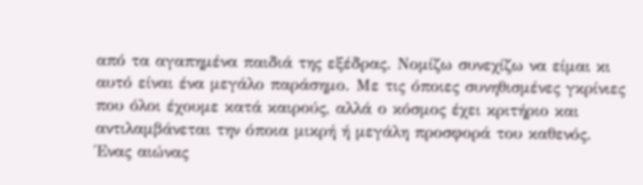από τα αγαπημένα παιδιά της εξέδρας. Νομίζω συνεχίζω να είμαι κι αυτό είναι ένα μεγάλο παράσημο. Με τις όποιες συνηθισμένες γκρίνιες που όλοι έχουμε κατά καιρούς, αλλά ο κόσμος έχει κριτήριο και αντιλαμβάνεται την όποια μικρή ή μεγάλη προσφορά του καθενός.
Ένας αιώνας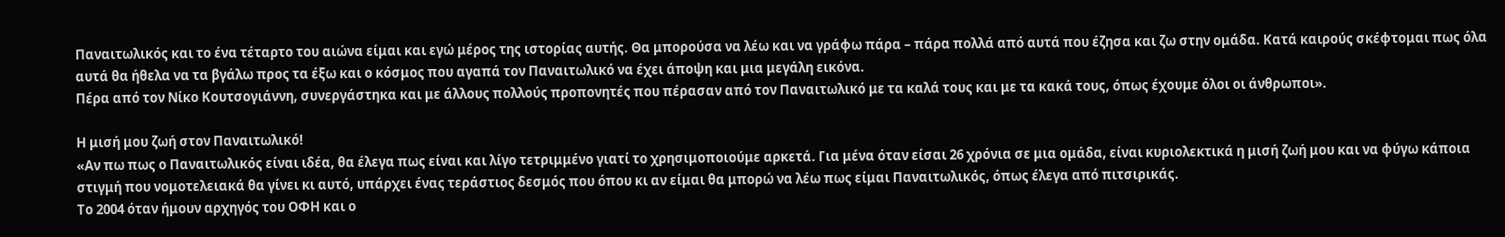Παναιτωλικός και το ένα τέταρτο του αιώνα είμαι και εγώ μέρος της ιστορίας αυτής. Θα μπορούσα να λέω και να γράφω πάρα – πάρα πολλά από αυτά που έζησα και ζω στην ομάδα. Κατά καιρούς σκέφτομαι πως όλα αυτά θα ήθελα να τα βγάλω προς τα έξω και ο κόσμος που αγαπά τον Παναιτωλικό να έχει άποψη και μια μεγάλη εικόνα.
Πέρα από τον Νίκο Κουτσογιάννη, συνεργάστηκα και με άλλους πολλούς προπονητές που πέρασαν από τον Παναιτωλικό με τα καλά τους και με τα κακά τους, όπως έχουμε όλοι οι άνθρωποι».

Η μισή μου ζωή στον Παναιτωλικό!
«Αν πω πως ο Παναιτωλικός είναι ιδέα, θα έλεγα πως είναι και λίγο τετριμμένο γιατί το χρησιμοποιούμε αρκετά. Για μένα όταν είσαι 26 χρόνια σε μια ομάδα, είναι κυριολεκτικά η μισή ζωή μου και να φύγω κάποια στιγμή που νομοτελειακά θα γίνει κι αυτό, υπάρχει ένας τεράστιος δεσμός που όπου κι αν είμαι θα μπορώ να λέω πως είμαι Παναιτωλικός, όπως έλεγα από πιτσιρικάς.
Το 2004 όταν ήμουν αρχηγός του ΟΦΗ και ο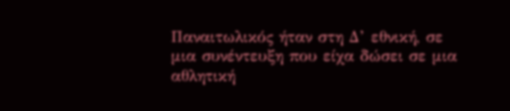Παναιτωλικός ήταν στη Δ’ εθνική, σε μια συνέντευξη που είχα δώσει σε μια αθλητική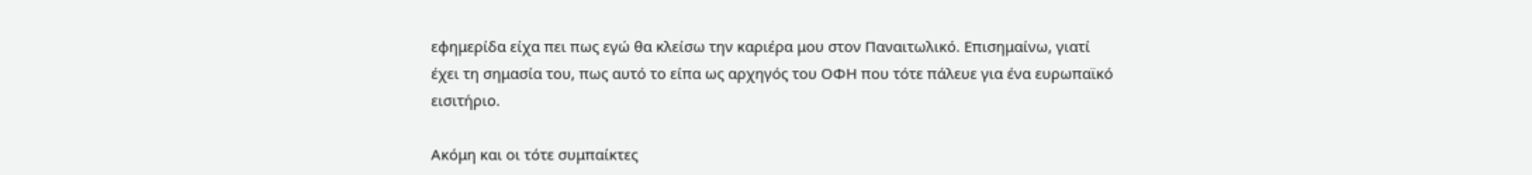εφημερίδα είχα πει πως εγώ θα κλείσω την καριέρα μου στον Παναιτωλικό. Επισημαίνω, γιατί έχει τη σημασία του, πως αυτό το είπα ως αρχηγός του ΟΦΗ που τότε πάλευε για ένα ευρωπαϊκό εισιτήριο.

Ακόμη και οι τότε συμπαίκτες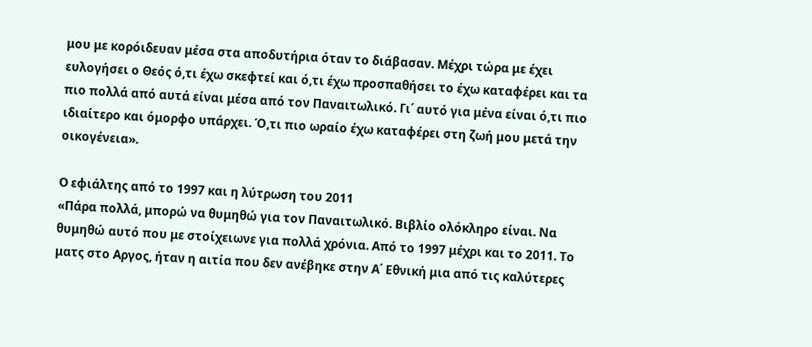μου με κορόιδευαν μέσα στα αποδυτήρια όταν το διάβασαν. Μέχρι τώρα με έχει ευλογήσει ο Θεός ό,τι έχω σκεφτεί και ό,τι έχω προσπαθήσει το έχω καταφέρει και τα πιο πολλά από αυτά είναι μέσα από τον Παναιτωλικό. Γι΄ αυτό για μένα είναι ό,τι πιο ιδιαίτερο και όμορφο υπάρχει. Ό,τι πιο ωραίο έχω καταφέρει στη ζωή μου μετά την οικογένεια».

Ο εφιάλτης από το 1997 και η λύτρωση του 2011
«Πάρα πολλά, μπορώ να θυμηθώ για τον Παναιτωλικό. Βιβλίο ολόκληρο είναι. Να θυμηθώ αυτό που με στοίχειωνε για πολλά χρόνια. Από το 1997 μέχρι και το 2011. Το ματς στο Αργος, ήταν η αιτία που δεν ανέβηκε στην Α΄ Εθνική μια από τις καλύτερες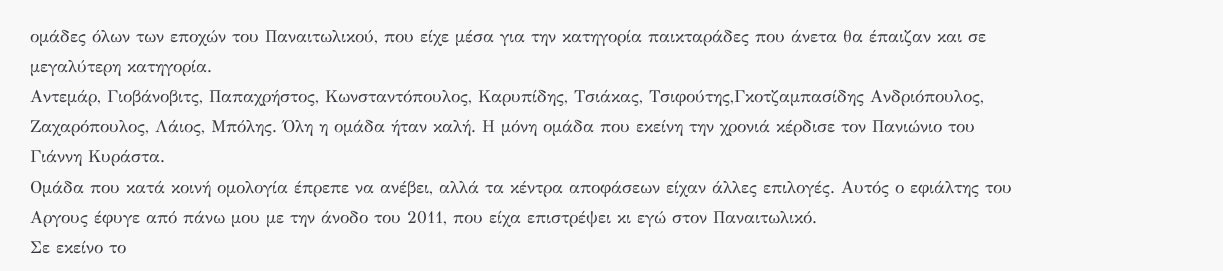ομάδες όλων των εποχών του Παναιτωλικού, που είχε μέσα για την κατηγορία παικταράδες που άνετα θα έπαιζαν και σε μεγαλύτερη κατηγορία.
Αντεμάρ, Γιοβάνοβιτς, Παπαχρήστος, Κωνσταντόπουλος, Καρυπίδης, Τσιάκας, Τσιφούτης,Γκοτζαμπασίδης Ανδριόπουλος, Ζαχαρόπουλος, Λάιος, Μπόλης. Όλη η ομάδα ήταν καλή. Η μόνη ομάδα που εκείνη την χρονιά κέρδισε τον Πανιώνιο του Γιάννη Κυράστα.
Ομάδα που κατά κοινή ομολογία έπρεπε να ανέβει, αλλά τα κέντρα αποφάσεων είχαν άλλες επιλογές. Αυτός ο εφιάλτης του Αργους έφυγε από πάνω μου με την άνοδο του 2011, που είχα επιστρέψει κι εγώ στον Παναιτωλικό.
Σε εκείνο το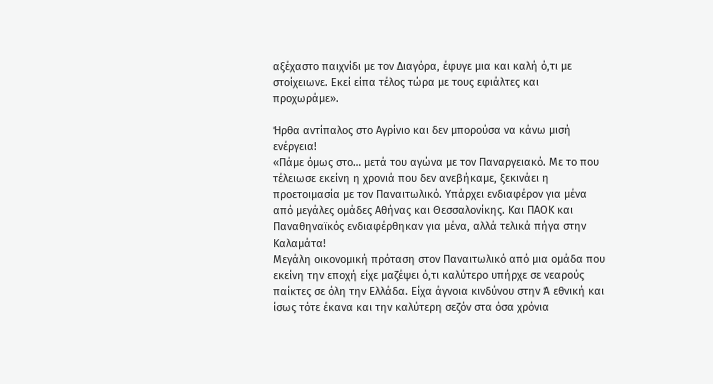αξέχαστο παιχνίδι με τον Διαγόρα, έφυγε μια και καλή ό,τι με στοίχειωνε. Εκεί είπα τέλος τώρα με τους εφιάλτες και προχωράμε».

Ήρθα αντίπαλος στο Αγρίνιο και δεν μπορούσα να κάνω μισή ενέργεια!
«Πάμε όμως στο… μετά του αγώνα με τον Παναργειακό. Με το που τέλειωσε εκείνη η χρονιά που δεν ανεβήκαμε, ξεκινάει η προετοιμασία με τον Παναιτωλικό. Υπάρχει ενδιαφέρον για μένα από μεγάλες ομάδες Αθήνας και Θεσσαλονίκης. Και ΠΑΟΚ και Παναθηναϊκός ενδιαφέρθηκαν για μένα, αλλά τελικά πήγα στην Καλαμάτα!
Μεγάλη οικονομική πρόταση στον Παναιτωλικό από μια ομάδα που εκείνη την εποχή είχε μαζέψει ό,τι καλύτερο υπήρχε σε νεαρούς παίκτες σε όλη την Ελλάδα. Είχα άγνοια κινδύνου στην Ά εθνική και ίσως τότε έκανα και την καλύτερη σεζόν στα όσα χρόνια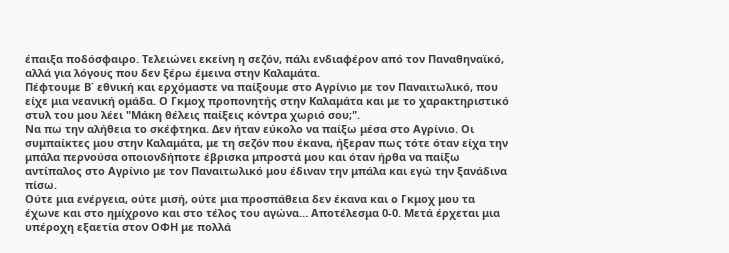έπαιξα ποδόσφαιρο. Τελειώνει εκείνη η σεζόν, πάλι ενδιαφέρον από τον Παναθηναϊκό, αλλά για λόγους που δεν ξέρω έμεινα στην Καλαμάτα.
Πέφτουμε Β΄ εθνική και ερχόμαστε να παίξουμε στο Αγρίνιο με τον Παναιτωλικό, που είχε μια νεανική ομάδα. Ο Γκμοχ προπονητής στην Καλαμάτα και με το χαρακτηριστικό στυλ του μου λέει "Μάκη θέλεις παίξεις κόντρα χωριό σου;".
Να πω την αλήθεια το σκέφτηκα. Δεν ήταν εύκολο να παίξω μέσα στο Αγρίνιο. Οι συμπαίκτες μου στην Καλαμάτα, με τη σεζόν που έκανα, ήξεραν πως τότε όταν είχα την μπάλα περνούσα οποιονδήποτε έβρισκα μπροστά μου και όταν ήρθα να παίξω αντίπαλος στο Αγρίνιο με τον Παναιτωλικό μου έδιναν την μπάλα και εγώ την ξανάδινα πίσω.
Ούτε μια ενέργεια, ούτε μισή, ούτε μια προσπάθεια δεν έκανα και ο Γκμοχ μου τα έχωνε και στο ημίχρονο και στο τέλος του αγώνα… Αποτέλεσμα 0-0. Μετά έρχεται μια υπέροχη εξαετία στον ΟΦΗ με πολλά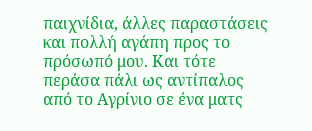παιχνίδια, άλλες παραστάσεις και πολλή αγάπη προς το πρόσωπό μου. Και τότε περάσα πάλι ως αντίπαλος από το Αγρίνιο σε ένα ματς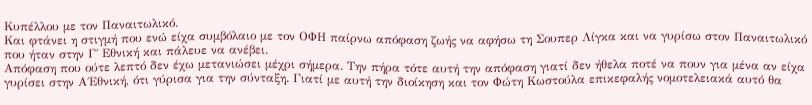Κυπέλλου με τον Παναιτωλικό.
Και φτάνει η στιγμή που ενώ είχα συμβόλαιο με τον ΟΦΗ παίρνω απόφαση ζωής να αφήσω τη Σουπερ Λίγκα και να γυρίσω στον Παναιτωλικό που ήταν στην Γ΄ Εθνική και πάλευε να ανέβει.
Απόφαση που ούτε λεπτό δεν έχω μετανιώσει μέχρι σήμερα. Την πήρα τότε αυτή την απόφαση γιατί δεν ήθελα ποτέ να πουν για μένα αν είχα γυρίσει στην Α΄Εθνική, ότι γύρισα για την σύνταξη. Γιατί με αυτή την διοίκηση και τον Φώτη Κωστούλα επικεφαλής νομοτελειακά αυτό θα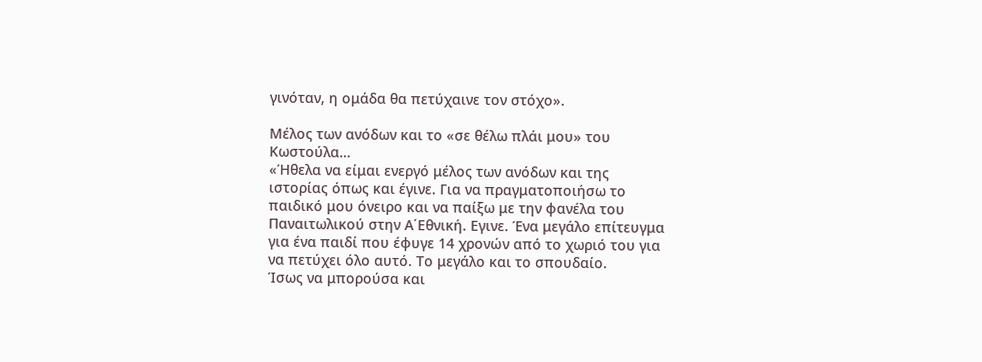γινόταν, η ομάδα θα πετύχαινε τον στόχο».

Μέλος των ανόδων και το «σε θέλω πλάι μου» του Κωστούλα…
«Ήθελα να είμαι ενεργό μέλος των ανόδων και της ιστορίας όπως και έγινε. Για να πραγματοποιήσω το παιδικό μου όνειρο και να παίξω με την φανέλα του Παναιτωλικού στην Α΄Eθνική. Εγινε. Ένα μεγάλο επίτευγμα για ένα παιδί που έφυγε 14 χρονών από το χωριό του για να πετύχει όλο αυτό. Το μεγάλο και το σπουδαίο.
Ίσως να μπορούσα και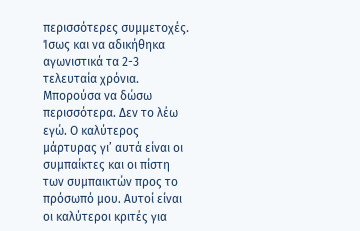περισσότερες συμμετοχές. Ίσως και να αδικήθηκα αγωνιστικά τα 2-3 τελευταία χρόνια. Μπορούσα να δώσω περισσότερα. Δεν το λέω εγώ. Ο καλύτερος μάρτυρας γι’ αυτά είναι οι συμπαίκτες και οι πίστη των συμπαικτών προς το πρόσωπό μου. Αυτοί είναι οι καλύτεροι κριτές για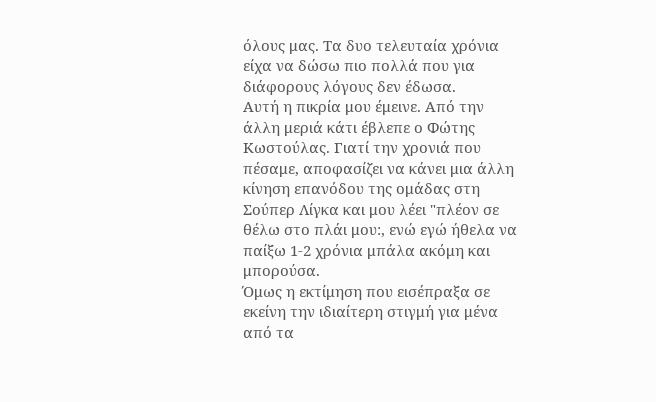όλους μας. Τα δυο τελευταία χρόνια είχα να δώσω πιο πολλά που για διάφορους λόγους δεν έδωσα.
Αυτή η πικρία μου έμεινε. Από την άλλη μεριά κάτι έβλεπε ο Φώτης Κωστούλας. Γιατί την χρονιά που πέσαμε, αποφασίζει να κάνει μια άλλη κίνηση επανόδου της ομάδας στη Σούπερ Λίγκα και μου λέει "πλέον σε θέλω στο πλάι μου:, ενώ εγώ ήθελα να παίξω 1-2 χρόνια μπάλα ακόμη και μπορούσα.
Όμως η εκτίμηση που εισέπραξα σε εκείνη την ιδιαίτερη στιγμή για μένα από τα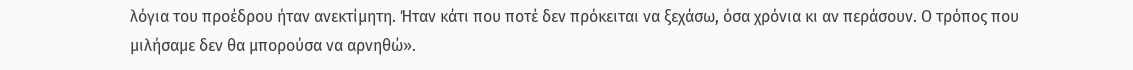λόγια του προέδρου ήταν ανεκτίμητη. Ήταν κάτι που ποτέ δεν πρόκειται να ξεχάσω, όσα χρόνια κι αν περάσουν. Ο τρόπος που μιλήσαμε δεν θα μπορούσα να αρνηθώ».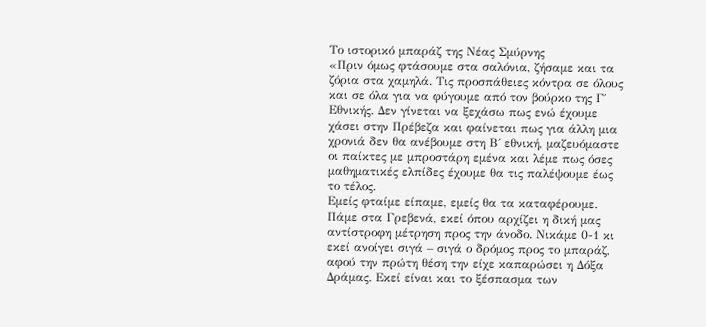Το ιστορικό μπαράζ της Νέας Σμύρνης
«Πριν όμως φτάσουμε στα σαλόνια, ζήσαμε και τα ζόρια στα χαμηλά. Τις προσπάθειες κόντρα σε όλους και σε όλα για να φύγουμε από τον βούρκο της Γ΄ Εθνικής. Δεν γίνεται να ξεχάσω πως ενώ έχουμε χάσει στην Πρέβεζα και φαίνεται πως για άλλη μια χρονιά δεν θα ανέβουμε στη Β΄ εθνική, μαζευόμαστε οι παίκτες με μπροστάρη εμένα και λέμε πως όσες μαθηματικές ελπίδες έχουμε θα τις παλέψουμε έως το τέλος.
Εμείς φταίμε είπαμε, εμείς θα τα καταφέρουμε. Πάμε στα Γρεβενά, εκεί όπου αρχίζει η δική μας αντίστροφη μέτρηση προς την άνοδο. Νικάμε 0-1 κι εκεί ανοίγει σιγά – σιγά ο δρόμος προς το μπαράζ, αφού την πρώτη θέση την είχε καπαρώσει η Δόξα Δράμας. Εκεί είναι και το ξέσπασμα των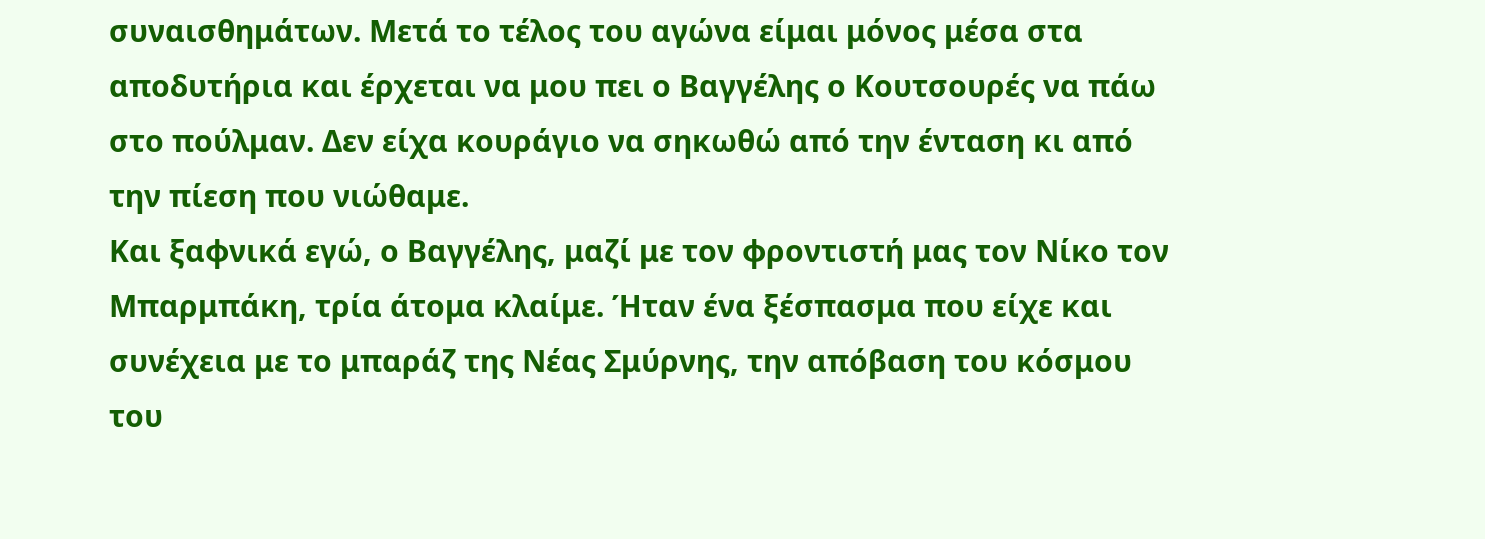συναισθημάτων. Μετά το τέλος του αγώνα είμαι μόνος μέσα στα αποδυτήρια και έρχεται να μου πει ο Βαγγέλης ο Κουτσουρές να πάω στο πούλμαν. Δεν είχα κουράγιο να σηκωθώ από την ένταση κι από την πίεση που νιώθαμε.
Και ξαφνικά εγώ, ο Βαγγέλης, μαζί με τον φροντιστή μας τον Νίκο τον Μπαρμπάκη, τρία άτομα κλαίμε. Ήταν ένα ξέσπασμα που είχε και συνέχεια με το μπαράζ της Νέας Σμύρνης, την απόβαση του κόσμου του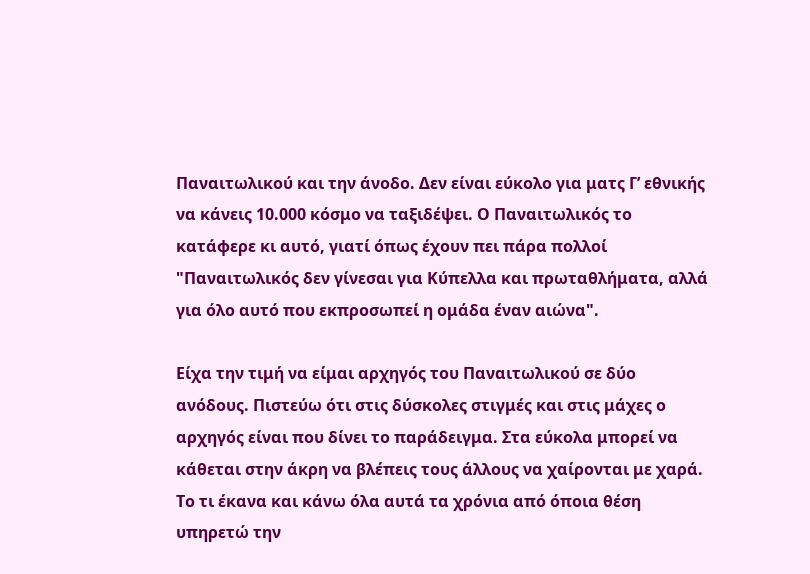Παναιτωλικού και την άνοδο. Δεν είναι εύκολο για ματς Γ’ εθνικής να κάνεις 10.000 κόσμο να ταξιδέψει. Ο Παναιτωλικός το κατάφερε κι αυτό, γιατί όπως έχουν πει πάρα πολλοί "Παναιτωλικός δεν γίνεσαι για Κύπελλα και πρωταθλήματα, αλλά για όλο αυτό που εκπροσωπεί η ομάδα έναν αιώνα".

Είχα την τιμή να είμαι αρχηγός του Παναιτωλικού σε δύο ανόδους. Πιστεύω ότι στις δύσκολες στιγμές και στις μάχες ο αρχηγός είναι που δίνει το παράδειγμα. Στα εύκολα μπορεί να κάθεται στην άκρη να βλέπεις τους άλλους να χαίρονται με χαρά. Το τι έκανα και κάνω όλα αυτά τα χρόνια από όποια θέση υπηρετώ την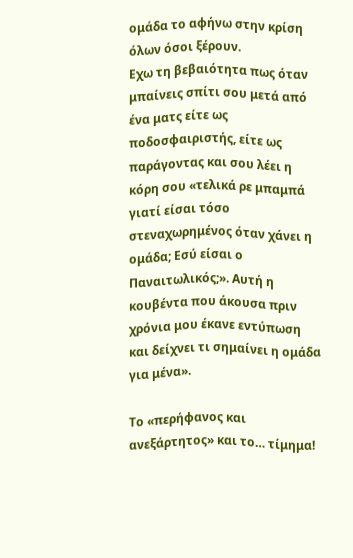ομάδα το αφήνω στην κρίση όλων όσοι ξέρουν.
Εχω τη βεβαιότητα πως όταν μπαίνεις σπίτι σου μετά από ένα ματς είτε ως ποδοσφαιριστής, είτε ως παράγοντας και σου λέει η κόρη σου «τελικά ρε μπαμπά γιατί είσαι τόσο στεναχωρημένος όταν χάνει η ομάδα; Εσύ είσαι ο Παναιτωλικός;». Αυτή η κουβέντα που άκουσα πριν χρόνια μου έκανε εντύπωση και δείχνει τι σημαίνει η ομάδα για μένα».

Το «περήφανος και ανεξάρτητος» και το… τίμημα!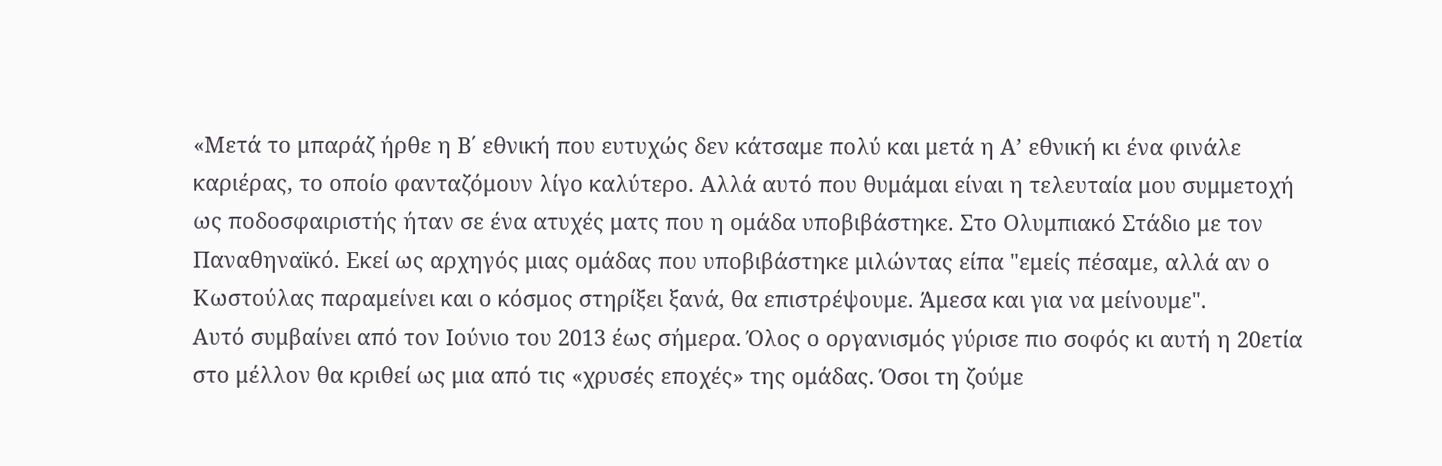«Μετά το μπαράζ ήρθε η Β΄ εθνική που ευτυχώς δεν κάτσαμε πολύ και μετά η Α’ εθνική κι ένα φινάλε καριέρας, το οποίο φανταζόμουν λίγο καλύτερο. Αλλά αυτό που θυμάμαι είναι η τελευταία μου συμμετοχή ως ποδοσφαιριστής ήταν σε ένα ατυχές ματς που η ομάδα υποβιβάστηκε. Στο Ολυμπιακό Στάδιο με τον Παναθηναϊκό. Εκεί ως αρχηγός μιας ομάδας που υποβιβάστηκε μιλώντας είπα "εμείς πέσαμε, αλλά αν ο Κωστούλας παραμείνει και ο κόσμος στηρίξει ξανά, θα επιστρέψουμε. Άμεσα και για να μείνουμε".
Αυτό συμβαίνει από τον Ιούνιο του 2013 έως σήμερα. Όλος ο οργανισμός γύρισε πιο σοφός κι αυτή η 20ετία στο μέλλον θα κριθεί ως μια από τις «χρυσές εποχές» της ομάδας. Όσοι τη ζούμε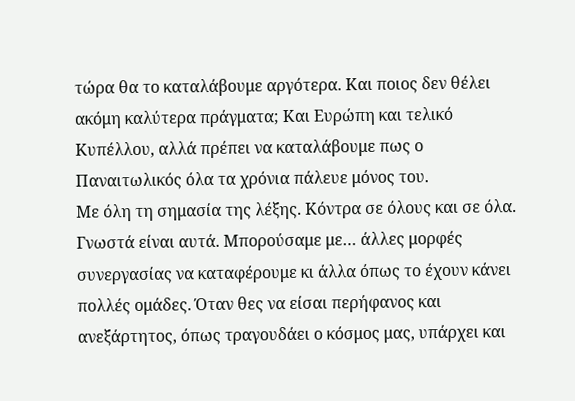τώρα θα το καταλάβουμε αργότερα. Και ποιος δεν θέλει ακόμη καλύτερα πράγματα; Και Ευρώπη και τελικό Κυπέλλου, αλλά πρέπει να καταλάβουμε πως ο Παναιτωλικός όλα τα χρόνια πάλευε μόνος του.
Με όλη τη σημασία της λέξης. Κόντρα σε όλους και σε όλα. Γνωστά είναι αυτά. Μπορούσαμε με… άλλες μορφές συνεργασίας να καταφέρουμε κι άλλα όπως το έχουν κάνει πολλές ομάδες. Όταν θες να είσαι περήφανος και ανεξάρτητος, όπως τραγουδάει ο κόσμος μας, υπάρχει και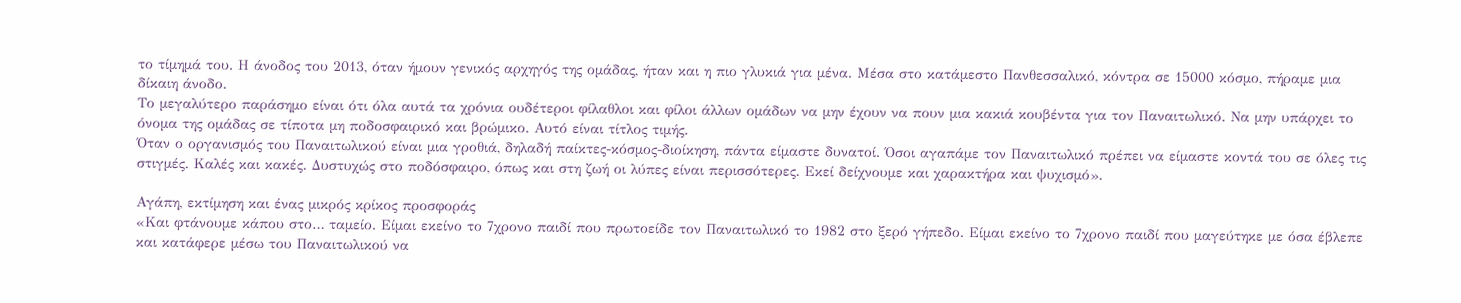το τίμημά του. Η άνοδος του 2013, όταν ήμουν γενικός αρχηγός της ομάδας, ήταν και η πιο γλυκιά για μένα. Μέσα στο κατάμεστο Πανθεσσαλικό, κόντρα σε 15000 κόσμο, πήραμε μια δίκαιη άνοδο.
Το μεγαλύτερο παράσημο είναι ότι όλα αυτά τα χρόνια ουδέτεροι φίλαθλοι και φίλοι άλλων ομάδων να μην έχουν να πουν μια κακιά κουβέντα για τον Παναιτωλικό. Να μην υπάρχει το όνομα της ομάδας σε τίποτα μη ποδοσφαιρικό και βρώμικο. Αυτό είναι τίτλος τιμής.
Όταν ο οργανισμός του Παναιτωλικού είναι μια γροθιά, δηλαδή παίκτες-κόσμος-διοίκηση, πάντα είμαστε δυνατοί. Όσοι αγαπάμε τον Παναιτωλικό πρέπει να είμαστε κοντά του σε όλες τις στιγμές. Καλές και κακές. Δυστυχώς στο ποδόσφαιρο, όπως και στη ζωή οι λύπες είναι περισσότερες. Εκεί δείχνουμε και χαρακτήρα και ψυχισμό».

Αγάπη, εκτίμηση και ένας μικρός κρίκος προσφοράς
«Και φτάνουμε κάπου στο… ταμείο. Είμαι εκείνο το 7χρονο παιδί που πρωτοείδε τον Παναιτωλικό το 1982 στο ξερό γήπεδο. Είμαι εκείνο το 7χρονο παιδί που μαγεύτηκε με όσα έβλεπε και κατάφερε μέσω του Παναιτωλικού να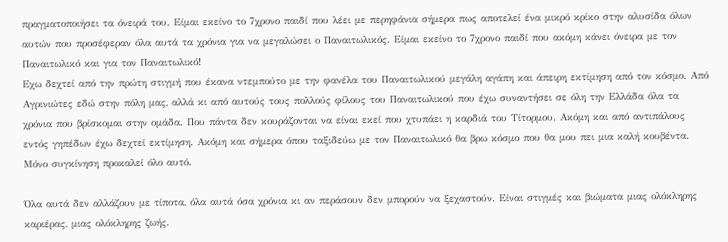πραγματοποιήσει τα όνειρά του. Είμαι εκείνο το 7χρονο παιδί που λέει με περηφάνια σήμερα πως αποτελεί ένα μικρό κρίκο στην αλυσίδα όλων αυτών που προσέφεραν όλα αυτά τα χρόνια για να μεγαλώσει ο Παναιτωλικός. Είμαι εκείνο το 7χρονο παιδί που ακόμη κάνει όνειρα με τον Παναιτωλικό και για τον Παναιτωλικό!
Εχω δεχτεί από την πρώτη στιγμή που έκανα ντεμπούτο με την φανέλα του Παναιτωλικού μεγάλη αγάπη και άπειρη εκτίμηση από τον κόσμο. Από Αγρινιώτες εδώ στην πόλη μας, αλλά κι από αυτούς τους πολλούς φίλους του Παναιτωλικού που έχω συναντήσει σε όλη την Ελλάδα όλα τα χρόνια που βρίσκομαι στην ομάδα. Που πάντα δεν κουράζονται να είναι εκεί που χτυπάει η καρδιά του Τίτορμου. Ακόμη και από αντιπάλους εντός γηπέδων έχω δεχτεί εκτίμηση. Ακόμη και σήμερα όπου ταξιδεύω με τον Παναιτωλικό θα βρω κόσμο που θα μου πει μια καλή κουβέντα. Μόνο συγκίνηση προκαλεί όλο αυτό.

Όλα αυτά δεν αλλάζουν με τίποτα, όλα αυτά όσα χρόνια κι αν περάσουν δεν μπορούν να ξεχαστούν. Είναι στιγμές και βιώματα μιας ολόκληρης καριέρας, μιας ολόκληρης ζωής.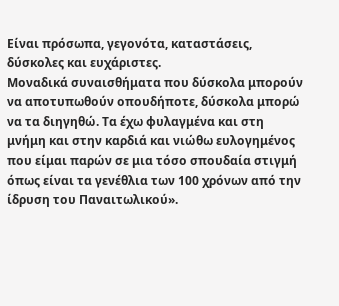Είναι πρόσωπα, γεγονότα, καταστάσεις, δύσκολες και ευχάριστες.
Μοναδικά συναισθήματα που δύσκολα μπορούν να αποτυπωθούν οπουδήποτε, δύσκολα μπορώ να τα διηγηθώ. Τα έχω φυλαγμένα και στη μνήμη και στην καρδιά και νιώθω ευλογημένος που είμαι παρών σε μια τόσο σπουδαία στιγμή όπως είναι τα γενέθλια των 100 χρόνων από την ίδρυση του Παναιτωλικού».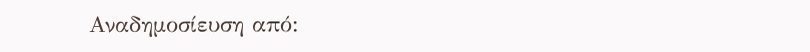Αναδημοσίευση από: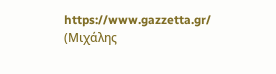https://www.gazzetta.gr/ (Μιχάλης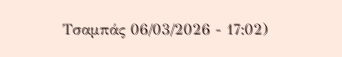Τσαμπάς 06/03/2026 - 17:02)